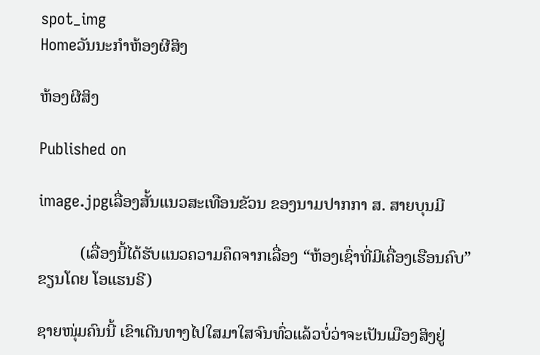spot_img
Homeວັນນະກຳຫ້ອງຜີສິງ

ຫ້ອງຜີສິງ

Published on

image.jpgເລື່ອງສັ້ນແນວສະເທືອນຂັວນ ຂອງນາມປາກກາ ສ. ສາຍບຸນມີ

          (ເລື່ອງນີ້ໄດ້ຮັບແນວຄວາມຄຶດຈາກເລື່ອງ “ຫ້ອງເຊົ່າທີ່ມີເຄື່ອງເຮືອນຄົບ” ຂຽນໂດຍ ໂອແຮນຣີ)

ຊາຍໜຸ່ມຄົນນີ້ ເຂົາເດີນທາງໄປໃສມາໃສຈົນທົ່ວແລ້ວບໍ່ວ່າຈະເປັນເມືອງສິງຢູ່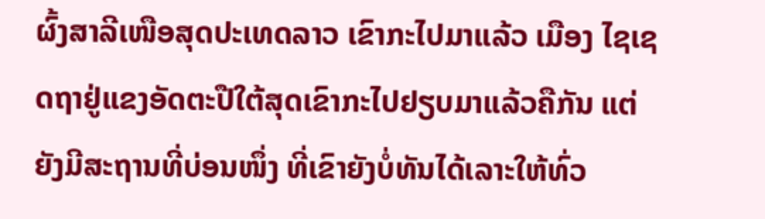ຜົ້ງສາລີເໜືອສຸດປະເທດລາວ ເຂົາກະໄປມາແລ້ວ ເມືອງ ໄຊເຊດຖາຢູ່ແຂງອັດຕະປືໃຕ້ສຸດເຂົາກະໄປຢຽບມາແລ້ວຄືກັນ ແຕ່ຍັງມີສະຖານທີ່ບ່ອນໜຶ່ງ ທີ່ເຂົາຍັງບໍ່ທັນໄດ້ເລາະໃຫ້ທົ່ວ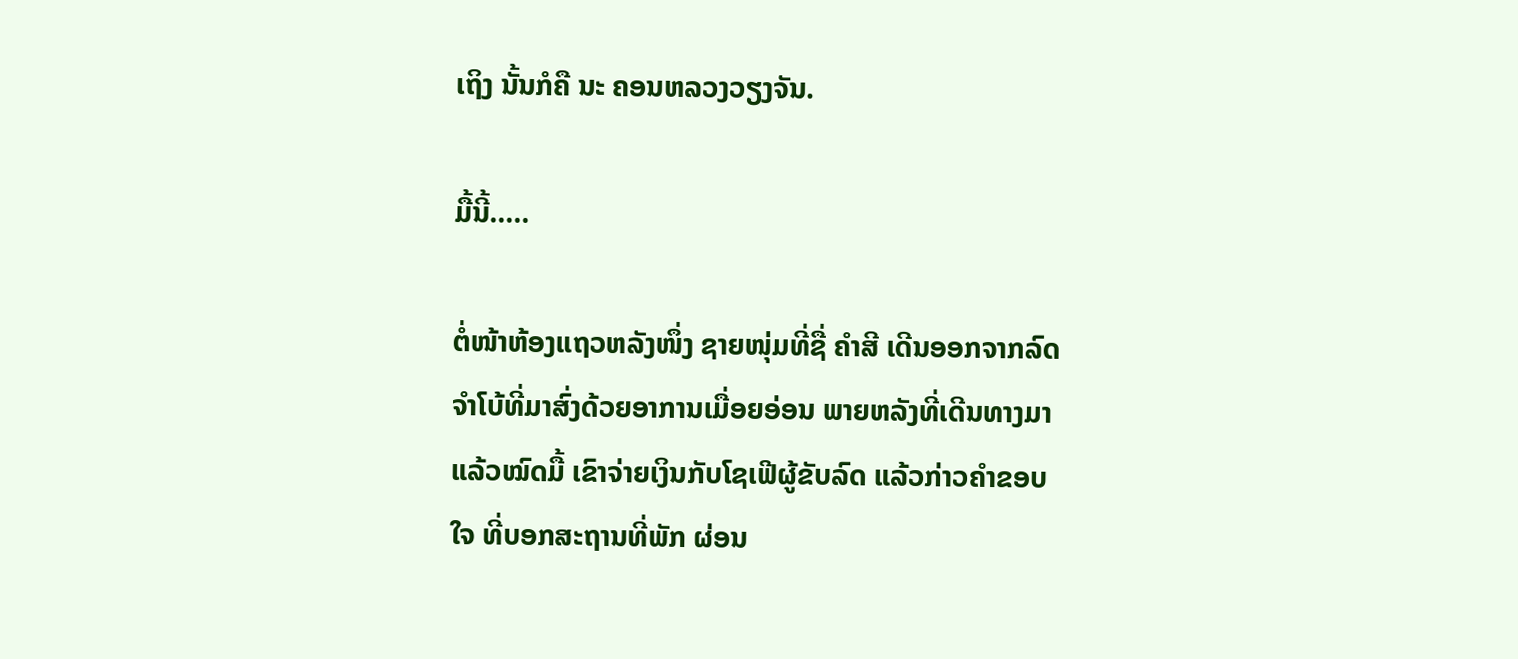ເຖິງ ນັ້ນກໍຄື ນະ ຄອນຫລວງວຽງຈັນ.

ມື້ນີ້…..

ຕໍ່ໜ້າຫ້ອງແຖວຫລັງໜຶ່ງ ຊາຍໜຸ່ມທີ່ຊື່ ຄຳສີ ເດີນອອກຈາກລົດຈໍາໂບ້ທີ່ມາສົ່ງດ້ວຍອາການເມື່ອຍອ່ອນ ພາຍຫລັງທີ່ເດີນທາງມາແລ້ວໝົດມື້ ເຂົາຈ່າຍເງິນກັບໂຊເຟີຜູ້ຂັບລົດ ແລ້ວກ່າວຄຳຂອບໃຈ ທີ່ບອກສະຖານທີ່ພັກ ຜ່ອນ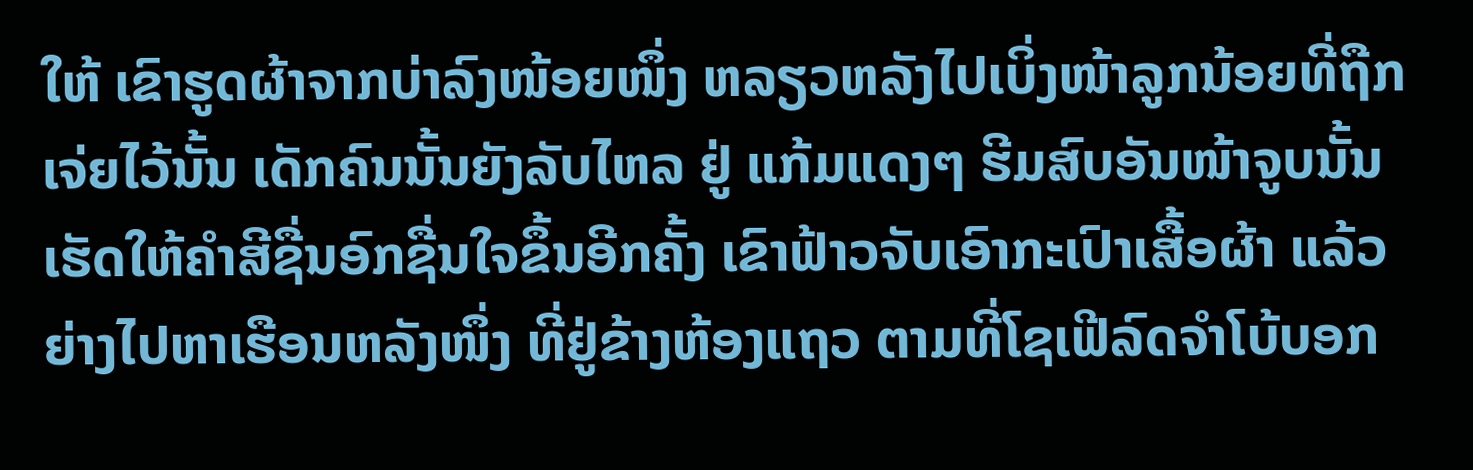ໃຫ້ ເຂົາຮູດຜ້າຈາກບ່າລົງໜ້ອຍໜຶ່ງ ຫລຽວຫລັງໄປເບິ່ງໜ້າລູກນ້ອຍທີ່ຖືກເຈ່ຍໄວ້ນັ້ນ ເດັກຄົນນັ້ນຍັງລັບໄຫລ ຢູ່ ແກ້ມແດງໆ ຮີມສົບອັນໜ້າຈູບນັ້ນ ເຮັດໃຫ້ຄຳສີຊື່ນອົກຊື່ນໃຈຂຶ້ນອີກຄັ້ງ ເຂົາຟ້າວຈັບເອົາກະເປົາເສື້ອຜ້າ ແລ້ວ ຍ່າງໄປຫາເຮືອນຫລັງໜຶ່ງ ທີ່ຢູ່ຂ້າງຫ້ອງແຖວ ຕາມທີ່ໂຊເຟີລົດຈຳໂບ້ບອກ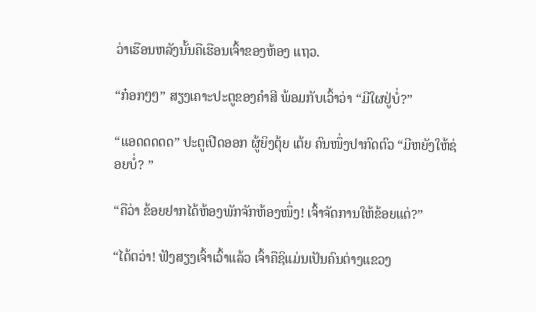ວ່າເຮືອນຫລັງນັ້ນຄືເຮືອນເຈົ້າຂອງຫ້ອງ ແຖວ.

“ກ໋ອກໆໆ” ສຽງເຄາະປະຕູຂອງຄໍາສີ ພ້ອມກັບເວົ້າວ່າ “ມີໃຜຢູ່ບໍ່?”

“ແອດດດດດ” ປະຕູເປີດອອກ ຜູ້ຍິງຕຸ້ຍ ເຕ້ຍ ຄົນໜຶ່ງປາກົດຕົວ “ມີຫຍັງໃຫ້ຊ່ອຍບໍ່? ”

“ຄືວ່າ ຂ້ອຍຢາກໄດ້ຫ້ອງພັກຈັກຫ້ອງໜຶ່ງ! ເຈົ້າຈັດການໃຫ້ຂ້ອຍແດ່?”

“ໄດ້ຕວ່າ! ຟັງສຽງເຈົ້າເວົ້າແລ້ວ ເຈົ້າຄືຊິແມ່ນເປັນຄົນຕ່າງແຂວງ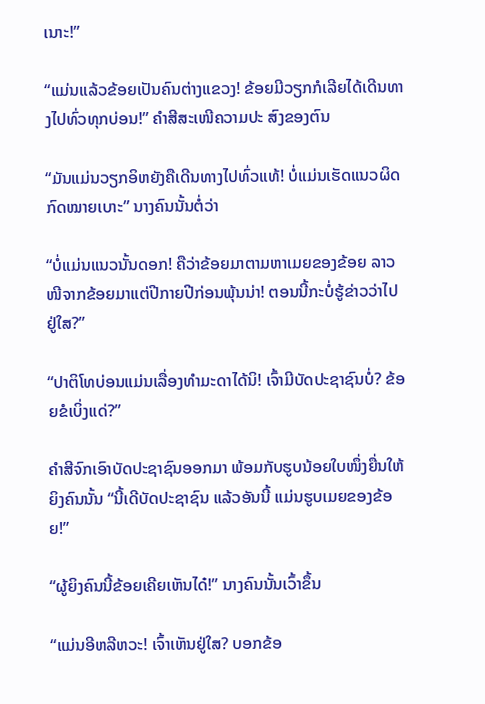ເນາະ!”

“ແມ່ນແລ້ວຂ້ອຍເປັນຄົນຕ່າງແຂວງ! ຂ້ອຍມີວຽກກໍເລີຍໄດ້ເດີນທາງໄປທົ່ວທຸກບ່ອນ!” ຄໍາສີສະເໜີຄວາມປະ ສົງຂອງຕົນ

“ມັນແມ່ນວຽກອິຫຍັງຄືເດີນທາງໄປທົ່ວແທ້! ບໍ່ແມ່ນເຮັດແນວຜິດກົດໝາຍເບາະ” ນາງຄົນນັ້ນຕໍ່ວ່າ

“ບໍ່ແມ່ນແນວນັ້ນດອກ! ຄືວ່າຂ້ອຍມາຕາມຫາເມຍຂອງຂ້ອຍ ລາວໜີຈາກຂ້ອຍມາແຕ່ປີກາຍປີກ່ອນພຸ້ນນ່າ! ຕອນນີ້ກະບໍ່ຮູ້ຂ່າວວ່າໄປຢູ່ໃສ?”

“ປາຕິໂທບ່ອນແມ່ນເລື່ອງທຳມະດາໄດ້ນິ! ເຈົ້າມີບັດປະຊາຊົນບໍ່? ຂ້ອຍຂໍເບິ່ງແດ່?”

ຄຳສີຈົກເອົາບັດປະຊາຊົນອອກມາ ພ້ອມກັບຮູບນ້ອຍໃບໜຶ່ງຍື່ນໃຫ້ຍິງຄົນນັ້ນ “ນີ້ເດີບັດປະຊາຊົນ ແລ້ວອັນນີ້ ແມ່ນຮູບເມຍຂອງຂ້ອຍ!”

“ຜູ້ຍິງຄົນນີ້ຂ້ອຍເຄີຍເຫັນໄດ໋!” ນາງຄົນນັ້ນເວົ້າຂຶ້ນ

“ແມ່ນອີຫລີຫວະ! ເຈົ້າເຫັນຢູ່ໃສ? ບອກຂ້ອ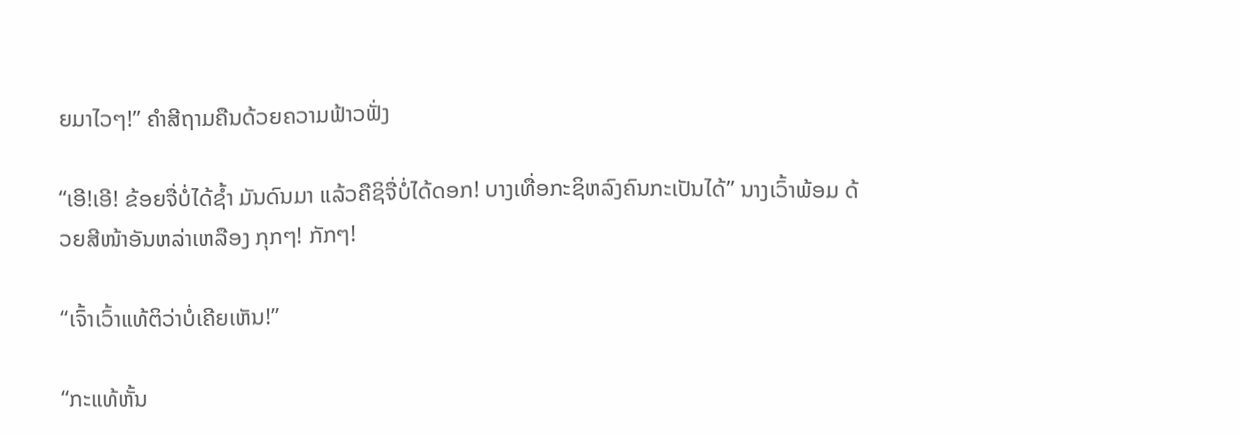ຍມາໄວໆ!” ຄໍາສີຖາມຄືນດ້ວຍຄວາມຟ້າວຟັ່ງ

“ເອີ!ເອີ! ຂ້ອຍຈື່ບໍ່ໄດ້ຊ້ຳ ມັນດົນມາ ແລ້ວຄືຊິຈື່ບໍ່ໄດ້ດອກ! ບາງເທື່ອກະຊິຫລົງຄົນກະເປັນໄດ້” ນາງເວົ້າພ້ອມ ດ້ວຍສີໜ້າອັນຫລ່າເຫລືອງ ກຸກໆ! ກັກໆ!

“ເຈົ້າເວົ້າແທ້ຕິວ່າບໍ່ເຄີຍເຫັນ!”

“ກະແທ້ຫັ້ນ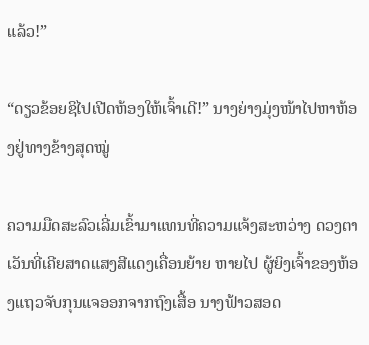ແລ້ວ!”

“ດຽວຂ້ອຍຊິໄປເປີດຫ້ອງໃຫ້ເຈົ້າເດີ!” ນາງຍ່າງມຸ່ງໜ້າໄປຫາຫ້ອງຢູ່ທາງຂ້າງສຸດໝູ່

ຄວາມມືດສະລົວເລີ່ມເຂົ້າມາແທນທີ່ຄວາມແຈ້ງສະຫວ່າງ ດວງຕາເວັນທີ່ເຄີຍສາດແສງສີແດງເຄື່ອນຍ້າຍ ຫາຍໄປ ຜູ້ຍິງເຈົ້າຂອງຫ້ອງແຖວຈັບກຸນແຈອອກຈາກຖົງເສື້ອ ນາງຟ້າວສອດ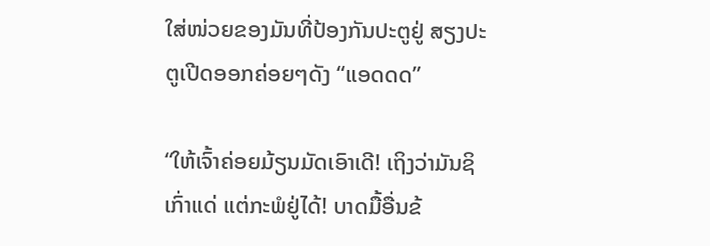ໃສ່ໜ່ວຍຂອງມັນທີ່ປ້ອງກັນປະຕູຢູ່ ສຽງປະຕູເປີດອອກຄ່ອຍໆດັງ “ແອດດດ”

“ໃຫ້ເຈົ້າຄ່ອຍມ້ຽນມັດເອົາເດີ! ເຖິງວ່າມັນຊິເກົ່າແດ່ ແຕ່ກະພໍຢູ່ໄດ້! ບາດມື້ອື່ນຂ້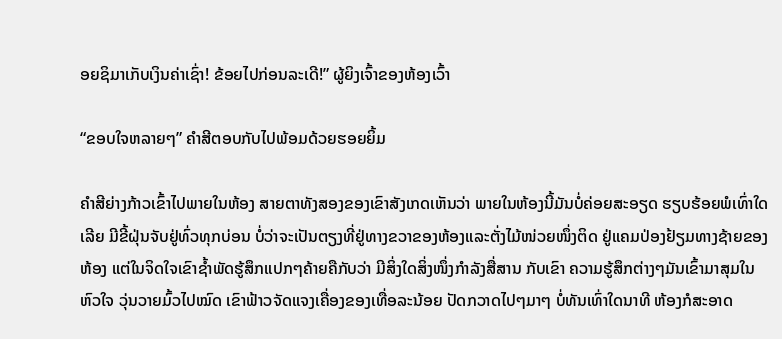ອຍຊິມາເກັບເງິນຄ່າເຊົ່າ! ຂ້ອຍໄປກ່ອນລະເດີ!” ຜູ້ຍິງເຈົ້າຂອງຫ້ອງເວົ້າ

“ຂອບໃຈຫລາຍໆ” ຄຳສີຕອບກັບໄປພ້ອມດ້ວຍຮອຍຍິ້ມ

ຄຳສີຍ່າງກ້າວເຂົ້າໄປພາຍໃນຫ້ອງ ສາຍຕາທັງສອງຂອງເຂົາສັງເກດເຫັນວ່າ ພາຍໃນຫ້ອງນີ້ມັນບໍ່ຄ່ອຍສະອຽດ ຮຽບຮ້ອຍພໍເທົ່າໃດເລີຍ ມີຂີ້ຝຸ່ນຈັບຢູ່ທົ່ວທຸກບ່ອນ ບໍ່ວ່າຈະເປັນຕຽງທີ່ຢູ່ທາງຂວາຂອງຫ້ອງແລະຕັ່ງໄມ້ໜ່ວຍໜຶ່ງຕິດ ຢູ່ແຄມປ່ອງຢ້ຽມທາງຊ້າຍຂອງຫ້ອງ ແຕ່ໃນຈິດໃຈເຂົາຊ້ຳພັດຮູ້ສຶກແປກໆຄ້າຍຄືກັບວ່າ ມີສິ່ງໃດສິ່ງໜຶ່ງກຳລັງສື່ສານ ກັບເຂົາ ຄວາມຮູ້ສຶກຕ່າງໆມັນເຂົ້າມາສຸມໃນຫົວໃຈ ວຸ່ນວາຍມົ້ວໄປໝົດ ເຂົາຟ້າວຈັດແຈງເຄື່ອງຂອງເທື່ອລະນ້ອຍ ປັດກວາດໄປໆມາໆ ບໍ່ທັນເທົ່າໃດນາທີ ຫ້ອງກໍສະອາດ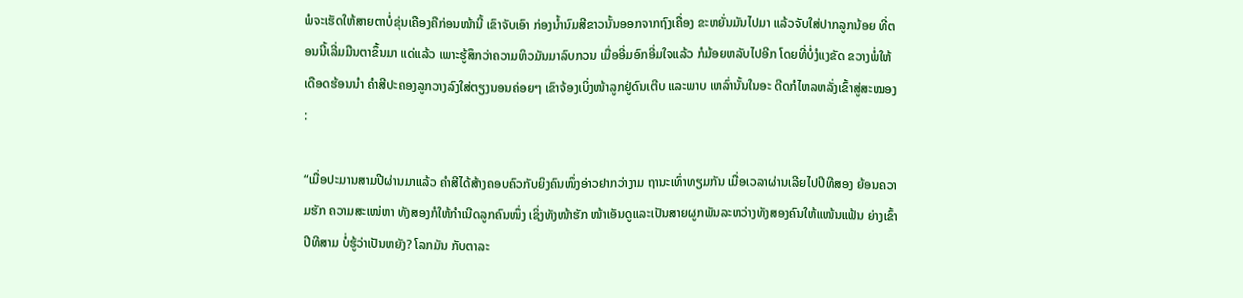ພໍຈະເຮັດໃຫ້ສາຍຕາບໍ່ຂຸ່ນເຄືອງຄືກ່ອນໜ້ານີ້ ເຂົາຈັບເອົາ ກ່ອງນ້ຳນົມສີຂາວນັ້ນອອກຈາກຖົງເຄື່ອງ ຂະຫຍັ່ນມັນໄປມາ ແລ້ວຈັບໃສ່ປາກລູກນ້ອຍ ທີ່ຕອນນີ້ເລີ່ມມືນຕາຂຶ້ນມາ ແດ່ແລ້ວ ເພາະຮູ້ສຶກວ່າຄວາມຫິວມັນມາລົບກວນ ເມື່ອອີ່ມອົກອີ່ມໃຈແລ້ວ ກໍມ້ອຍຫລັບໄປອີກ ໂດຍທີ່ບໍ່ງໍແງຂັດ ຂວາງພໍ່ໃຫ້ເດືອດຮ້ອນນຳ ຄຳສີປະຄອງລູກວາງລົງໃສ່ຕຽງນອນຄ່ອຍໆ ເຂົາຈ້ອງເບິ່ງໜ້າລູກຢູ່ດົນເຕີບ ແລະພາບ ເຫລົ່ານັ້ນໃນອະ ດີດກໍໄຫລຫລັ່ງເຂົ້າສູ່ສະໝອງ :

“ເມື່ອປະມານສາມປີຜ່ານມາແລ້ວ ຄຳສີໄດ້ສ້າງຄອບຄົວກັບຍິງຄົນໜຶ່ງອ່າວຢາກວ່າງາມ ຖານະເທົ່າທຽມກັນ ເມື່ອເວລາຜ່ານເລີຍໄປປີທີສອງ ຍ້ອນຄວາມຮັກ ຄວາມສະເໜ່ຫາ ທັງສອງກໍໃຫ້ກຳເນີດລູກຄົນໜຶ່ງ ເຊິ່ງທັງໜ້າຮັກ ໜ້າເອັນດູແລະເປັນສາຍຜູກພັນລະຫວ່າງທັງສອງຄົນໃຫ້ແໜ້ນແຟ້ນ ຍ່າງເຂົ້າປີທີສາມ ບໍ່ຮູ້ວ່າເປັນຫຍັງ? ໂລກມັນ ກັບຕາລະ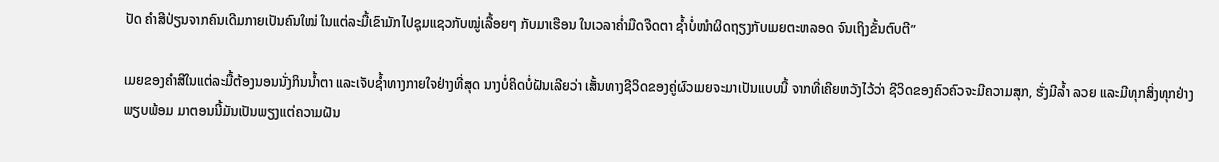ປັດ ຄຳສີປ່ຽນຈາກຄົນເດີມກາຍເປັນຄົນໃໝ່ ໃນແຕ່ລະມື້ເຂົາມັກໄປຊຸມແຊວກັບໝູ່ເລື້ອຍໆ ກັບມາເຮືອນ ໃນເວລາຄໍ່າມືດຈືດຕາ ຊ້ຳບໍ່ໜຳຜິດຖຽງກັບເມຍຕະຫລອດ ຈົນເຖິງຂັ້ນຕົບຕີ”

ເມຍຂອງຄຳສີໃນແຕ່ລະມື້ຕ້ອງນອນນັ່ງກິນນ້ຳຕາ ແລະເຈັບຊ້ຳທາງກາຍໃຈຢ່າງທີ່ສຸດ ນາງບໍ່ຄິດບໍ່ຝັນເລີຍວ່າ ເສັ້ນທາງຊີວິດຂອງຄູ່ຜົວເມຍຈະມາເປັນແບບນີ້ ຈາກທີ່ເຄີຍຫວັງໄວ້ວ່າ ຊີວິດຂອງຄົວຄົວຈະມີຄວາມສຸກ, ຮັ່ງມີລ້ຳ ລວຍ ແລະມີທຸກສິ່ງທຸກຢ່າງພຽບພ້ອມ ມາຕອນນີ້ມັນເປັນພຽງແຕ່ຄວາມຝັນ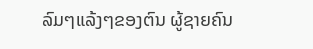ລົມໆແລ້ງໆຂອງຕົນ ຜູ້ຊາຍຄົນ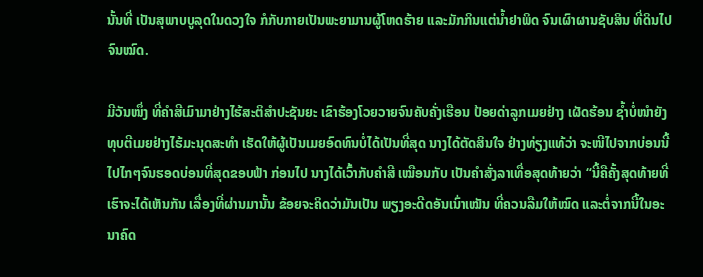ນັ້ນທີ່ ເປັນສຸພາບບູລຸດໃນດວງໃຈ ກໍກັບກາຍເປັນພະຍາມານຜູ້ໂຫດຮ້າຍ ແລະມັກກິນແຕ່ນ້ຳຢາພິດ ຈົນເຜົາຜານຊັບສິນ ທີ່ດິນໄປຈົນໝົດ.

ມີວັນໜຶ່ງ ທີ່ຄຳສີເມົາມາຢ່າງໄຮ້ສະຕິສຳປະຊັນຍະ ເຂົາຮ້ອງໂວຍວາຍຈົນຄັບຄັ່ງເຮືອນ ປ້ອຍດ່າລູກເມຍຢ່າງ ເຜັດຮ້ອນ ຊ້ຳບໍ່ໜຳຍັງທຸບຕີເມຍຢ່າງໄຮ້ມະນຸດສະທຳ ເຮັດໃຫ້ຜູ້ເປັນເມຍອົດທົນບໍ່ໄດ້ເປັນທີ່ສຸດ ນາງໄດ້ຕັດສິນໃຈ ຢ່າງທ່ຽງແທ້ວ່າ ຈະໜີໄປຈາກບ່ອນນີ້ ໄປໄກໆຈົນຮອດບ່ອນທີ່ສຸດຂອບຟ້າ ກ່ອນໄປ ນາງໄດ້ເວົ້າກັບຄຳສີ ເໝືອນກັບ ເປັນຄຳສັ່ງລາເທື່ອສຸດທ້າຍວ່າ “ນີ້ຄືຄັ້ງສຸດທ້າຍທີ່ເຮົາຈະໄດ້ເຫັນກັນ ເລື່ອງທີ່ຜ່ານມານັ້ນ ຂ້ອຍຈະຄິດວ່າມັນເປັນ ພຽງອະດີດອັນເນົ່າເໝັນ ທີ່ຄວນລືມໃຫ້ໝົດ ແລະຕໍ່ຈາກນີ້ໃນອະນາຄົດ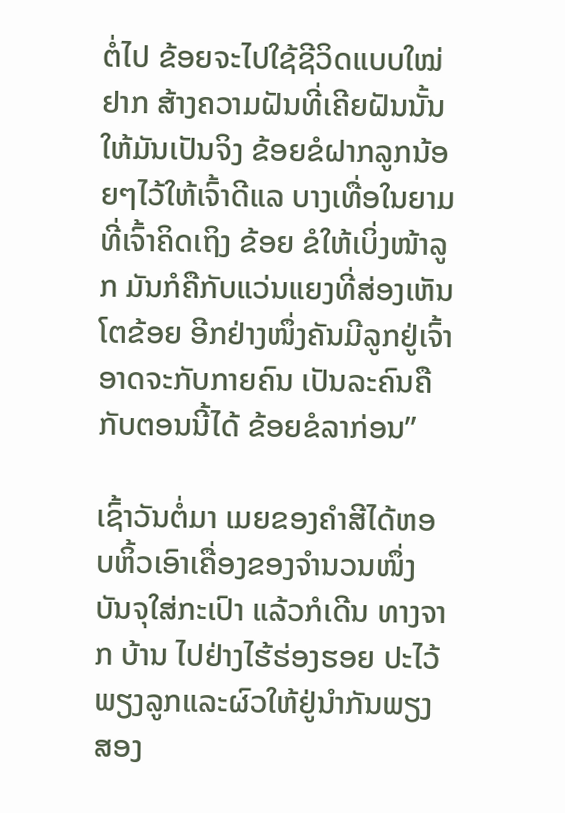ຕໍ່ໄປ ຂ້ອຍຈະໄປໃຊ້ຊີວິດແບບໃໝ່ ຢາກ ສ້າງຄວາມຝັນທີ່ເຄີຍຝັນນັ້ນໃຫ້ມັນເປັນຈິງ ຂ້ອຍຂໍຝາກລູກນ້ອຍໆໄວ້ໃຫ້ເຈົ້າດີແລ ບາງເທື່ອໃນຍາມທີ່ເຈົ້າຄິດເຖິງ ຂ້ອຍ ຂໍໃຫ້ເບິ່ງໜ້າລູກ ມັນກໍຄືກັບແວ່ນແຍງທີ່ສ່ອງເຫັນໂຕຂ້ອຍ ອີກຢ່າງໜຶ່ງຄັນມີລູກຢູ່ເຈົ້າອາດຈະກັບກາຍຄົນ ເປັນລະຄົນຄືກັບຕອນນີ້ໄດ້ ຂ້ອຍຂໍລາກ່ອນ”

ເຊົ້າວັນຕໍ່ມາ ເມຍຂອງຄຳສີໄດ້ຫອບຫິ້ວເອົາເຄື່ອງຂອງຈຳນວນໜຶ່ງບັນຈຸໃສ່ກະເປົາ ແລ້ວກໍເດີນ ທາງຈາກ ບ້ານ ໄປຢ່າງໄຮ້ຮ່ອງຮອຍ ປະໄວ້ພຽງລູກແລະຜົວໃຫ້ຢູ່ນຳກັນພຽງສອງ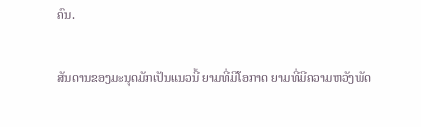ຄົນ.

ສັນດານຂອງມະນຸດມັກເປັນແນວນີ້ ຍາມທີ່ມີໂອກາດ ຍາມທີ່ມີຄວາມຫວັງພັດ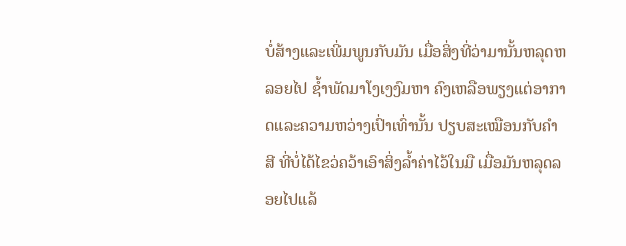ບໍ່ສ້າງແລະເພີ່ມພູນກັບມັນ ເມື່ອສິ່ງທີ່ວ່າມານັ້ນຫລຸດຫລອຍໄປ ຊ້ຳພັດມາໂງເງງົມຫາ ຄົງເຫລືອພຽງແຕ່ອາກາດແລະຄວາມຫວ່າງເປົ່າເທົ່ານັ້ນ ປຽບສະເໝືອນກັບຄຳສີ ທີ່ບໍ່ໄດ້ໄຂວ່ຄວ້າເອົາສິ່ງລ້ຳຄ່າໄວ້ໃນມື ເມື່ອມັນຫລຸດລອຍໄປແລ້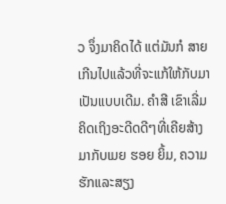ວ ຈຶ່ງມາຄິດໄດ້ ແຕ່ມັນກໍ ສາຍເກີນໄປແລ້ວທີ່ຈະແກ້ໃຫ້ກັບມາເປັນແບບເດີມ. ຄຳສີ ເຂົາເລີ່ມຄິດເຖິງອະດີດດີໆທີ່ເຄີຍສ້າງມາກັບເມຍ ຮອຍ ຍິ້ມ, ຄວາມຮັກແລະສຽງ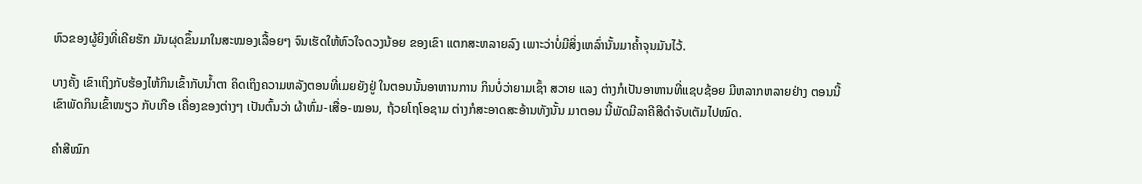ຫົວຂອງຜູ້ຍິງທີ່ເຄີຍຮັກ ມັນຜຸດຂຶ້ນມາໃນສະໝອງເລື້ອຍໆ ຈົນເຮັດໃຫ້ຫົວໃຈດວງນ້ອຍ ຂອງເຂົາ ແຕກສະຫລາຍລົງ ເພາະວ່າບໍ່ມີສິ່ງເຫລົ່ານັ້ນມາຄ້ຳຈຸນມັນໄວ້.

ບາງຄັ້ງ ເຂົາເຖິງກັບຮ້ອງໄຫ້ກິນເຂົ້າກັບນ້ຳຕາ ຄິດເຖິງຄວາມຫລັງຕອນທີ່ເມຍຍັງຢູ່ ໃນຕອນນັ້ນອາຫານການ ກິນບໍ່ວ່າຍາມເຊົ້າ ສວາຍ ແລງ ຕ່າງກໍເປັນອາຫານທີ່ແຊບຊ້ອຍ ມີຫລາກຫລາຍຢ່າງ ຕອນນີ້ເຂົາພັດກິນເຂົ້າໜຽວ ກັບເກືອ ເຄື່ອງຂອງຕ່າງໆ ເປັນຕົ້ນວ່າ ຜ້າຫົ່ມ-ເສື່ອ-ໝອນ, ຖ້ວຍໂຖໂອຊາມ ຕ່າງກໍສະອາດສະອ້ານທັງນັ້ນ ມາຕອນ ນີ້ພັດມີລາຄີສີດຳຈັບເຕັມໄປໝົດ.

ຄຳສີໝົກ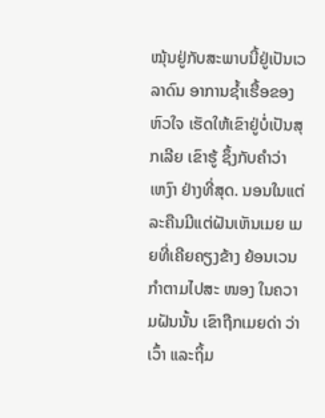ໝຸ້ນຢູ່ກັບສະພາບນີ້ຢູ່ເປັນເວລາດົນ ອາການຊ້ຳເຮື້ອຂອງຫົວໃຈ ເຮັດໃຫ້ເຂົາຢູ່ບໍ່ເປັນສຸກເລີຍ ເຂົາຮູ້ ຊຶ້ງກັບຄຳວ່າ ເຫງົາ ຢ່າງທີ່ສຸດ. ນອນໃນແຕ່ລະຄືນມີແຕ່ຝັນເຫັນເມຍ ເມຍທີ່ເຄີຍຄຽງຂ້າງ ຍ້ອນເວນກຳຕາມໄປສະ ໜອງ ໃນຄວາມຝັນນັ້ນ ເຂົາຖືກເມຍດ່າ ວ່າ ເວົ້າ ແລະຖິ້ມ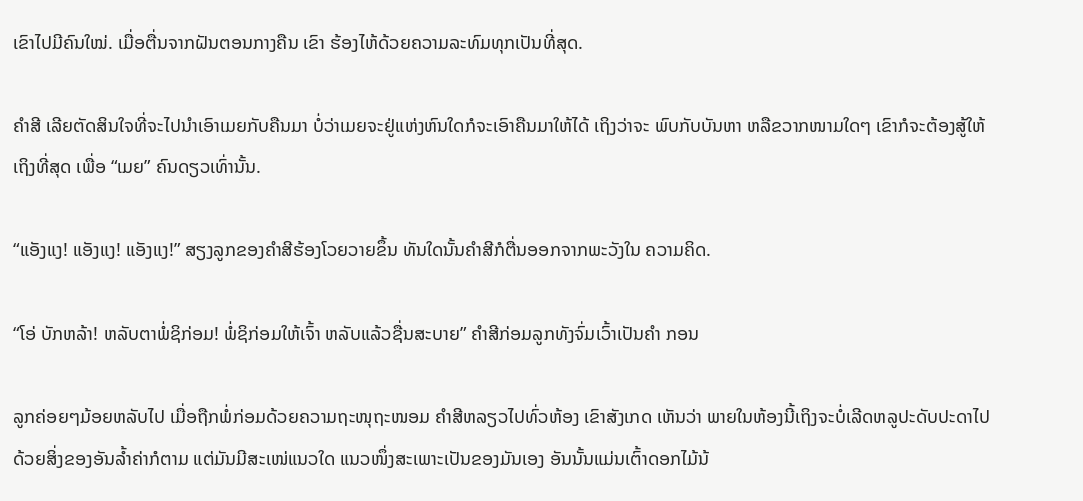ເຂົາໄປມີຄົນໃໝ່. ເມື່ອຕື່ນຈາກຝັນຕອນກາງຄືນ ເຂົາ ຮ້ອງໄຫ້ດ້ວຍຄວາມລະທົມທຸກເປັນທີ່ສຸດ.

ຄຳສີ ເລີຍຕັດສິນໃຈທີ່ຈະໄປນຳເອົາເມຍກັບຄືນມາ ບໍ່ວ່າເມຍຈະຢູ່ແຫ່ງຫົນໃດກໍຈະເອົາຄືນມາໃຫ້ໄດ້ ເຖິງວ່າຈະ ພົບກັບບັນຫາ ຫລືຂວາກໜາມໃດໆ ເຂົາກໍຈະຕ້ອງສູ້ໃຫ້ເຖິງທີ່ສຸດ ເພື່ອ “ເມຍ” ຄົນດຽວເທົ່ານັ້ນ.

“ແອັງແງ! ແອັງແງ! ແອັງແງ!” ສຽງລູກຂອງຄຳສີຮ້ອງໂວຍວາຍຂຶ້ນ ທັນໃດນັ້ນຄຳສີກໍຕື່ນອອກຈາກພະວັງໃນ ຄວາມຄິດ.

“ໂອ່ ບັກຫລ້າ! ຫລັບຕາພໍ່ຊິກ່ອມ! ພໍ່ຊິກ່ອມໃຫ້ເຈົ້າ ຫລັບແລ້ວຊື່ນສະບາຍ” ຄຳສີກ່ອມລູກທັງຈົ່ມເວົ້າເປັນຄຳ ກອນ

ລູກຄ່ອຍໆມ້ອຍຫລັບໄປ ເມື່ອຖືກພໍ່ກ່ອມດ້ວຍຄວາມຖະໜຸຖະໜອມ ຄຳສີຫລຽວໄປທົ່ວຫ້ອງ ເຂົາສັງເກດ ເຫັນວ່າ ພາຍໃນຫ້ອງນີ້ເຖິງຈະບໍ່ເລີດຫລູປະດັບປະດາໄປດ້ວຍສິ່ງຂອງອັນລ້ຳຄ່າກໍຕາມ ແຕ່ມັນມີສະເໜ່ແນວໃດ ແນວໜຶ່ງສະເພາະເປັນຂອງມັນເອງ ອັນນັ້ນແມ່ນເຕົ້າດອກໄມ້ນ້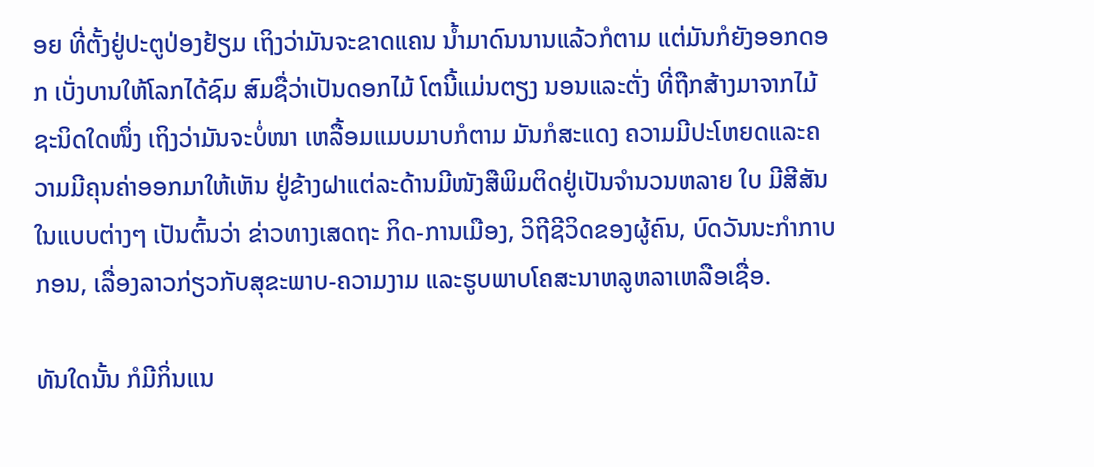ອຍ ທີ່ຕັ້ງຢູ່ປະຕູປ່ອງຢ້ຽມ ເຖິງວ່າມັນຈະຂາດແຄນ ນ້ຳມາດົນນານແລ້ວກໍຕາມ ແຕ່ມັນກໍຍັງອອກດອກ ເບັ່ງບານໃຫ້ໂລກໄດ້ຊົມ ສົມຊື່ວ່າເປັນດອກໄມ້ ໂຕນີ້ແມ່ນຕຽງ ນອນແລະຕັ່ງ ທີ່ຖືກສ້າງມາຈາກໄມ້ຊະນິດໃດໜຶ່ງ ເຖິງວ່າມັນຈະບໍ່ໜາ ເຫລື້ອມແມບມາບກໍຕາມ ມັນກໍສະແດງ ຄວາມມີປະໂຫຍດແລະຄວາມມີຄຸນຄ່າອອກມາໃຫ້ເຫັນ ຢູ່ຂ້າງຝາແຕ່ລະດ້ານມີໜັງສືພິມຕິດຢູ່ເປັນຈຳນວນຫລາຍ ໃບ ມີສີສັນໃນແບບຕ່າງໆ ເປັນຕົ້ນວ່າ ຂ່າວທາງເສດຖະ ກິດ-ການເມືອງ, ວິຖີຊີວິດຂອງຜູ້ຄົນ, ບົດວັນນະກຳກາບ ກອນ, ເລື່ອງລາວກ່ຽວກັບສຸຂະພາບ-ຄວາມງາມ ແລະຮູບພາບໂຄສະນາຫລູຫລາເຫລືອເຊື່ອ.

ທັນໃດນັ້ນ ກໍມີກິ່ນແນ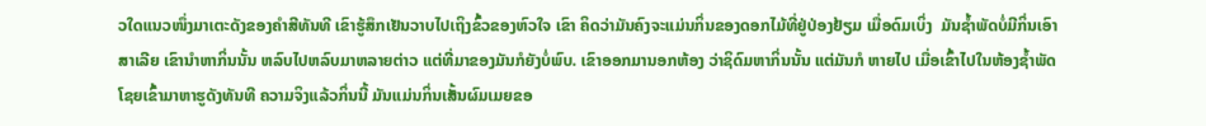ວໃດແນວໜຶ່ງມາເຕະດັງຂອງຄຳສີທັນທີ ເຂົາຮູ້ສຶກເຢັນວາບໄປເຖິງຂົ້ວຂອງຫົວໃຈ ເຂົາ ຄິດວ່າມັນຄົງຈະແມ່ນກິ່ນຂອງດອກໄມ້ທີ່ຢູ່ປ່ອງຢ້ຽມ ເມື່ອດົມເບິ່ງ  ມັນຊ້ຳພັດບໍ່ມີກິ່ນເອົາສາເລີຍ ເຂົານຳຫາກິ່ນນັ້ນ ຫລົບໄປຫລົບມາຫລາຍຕ່າວ ແຕ່ທີ່ມາຂອງມັນກໍຍັງບໍ່ພົບ. ເຂົາອອກມານອກຫ້ອງ ວ່າຊິດົມຫາກິ່ນນັ້ນ ແຕ່ມັນກໍ ຫາຍໄປ ເມື່ອເຂົ້າໄປໃນຫ້ອງຊ້ຳພັດໂຊຍເຂົ້າມາຫາຮູດັງທັນທີ ຄວາມຈິງແລ້ວກິ່ນນີ້ ມັນແມ່ນກິ່ນເສັ້ນຜົມເມຍຂອ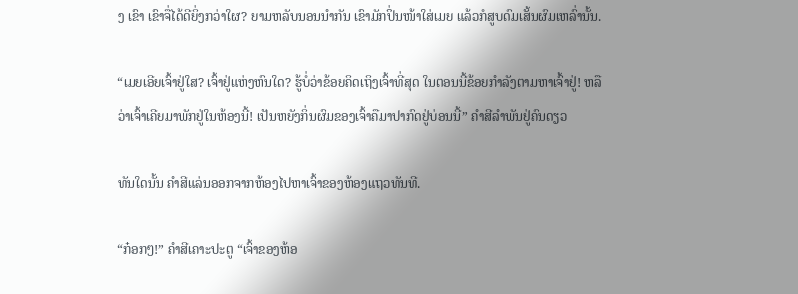ງ ເຂົາ ເຂົາຈື່ໄດ້ດີຍິ່ງກວ່າໃຜ? ຍາມຫລັບນອນນຳກັນ ເຂົາມັກປິ່ນໜ້າໃສ່ເມຍ ແລ້ວກໍສູບດົມເສັ້ນຜົມເຫລົ່ານັ້ນ.

“ເມຍເອີຍເຈົ້າຢູ່ໃສ? ເຈົ້າຢູ່ແຫ່ງຫົນໃດ? ຮູ້ບໍ່ວ່າຂ້ອຍຄິດເຖິງເຈົ້າທີ່ສຸດ ໃນຕອນນີ້ຂ້ອຍກຳລັງຕາມຫາເຈົ້າຢູ່! ຫລືວ່າເຈົ້າເຄີຍມາພັກຢູ່ໃນຫ້ອງນີ້! ເປັນຫຍັງກິ່ນຜົມຂອງເຈົ້າຄືມາປາກົດຢູ່ບ່ອນນີ້” ຄໍາສີລຳພັນຢູ່ຄົນດຽວ

ທັນໃດນັ້ນ ຄຳສີແລ່ນອອກຈາກຫ້ອງໄປຫາເຈົ້າຂອງຫ້ອງແຖວທັນທີ.

“ກ໋ອກໆ!” ຄຳສີເຄາະປະຕູ “ເຈົ້າຂອງຫ້ອ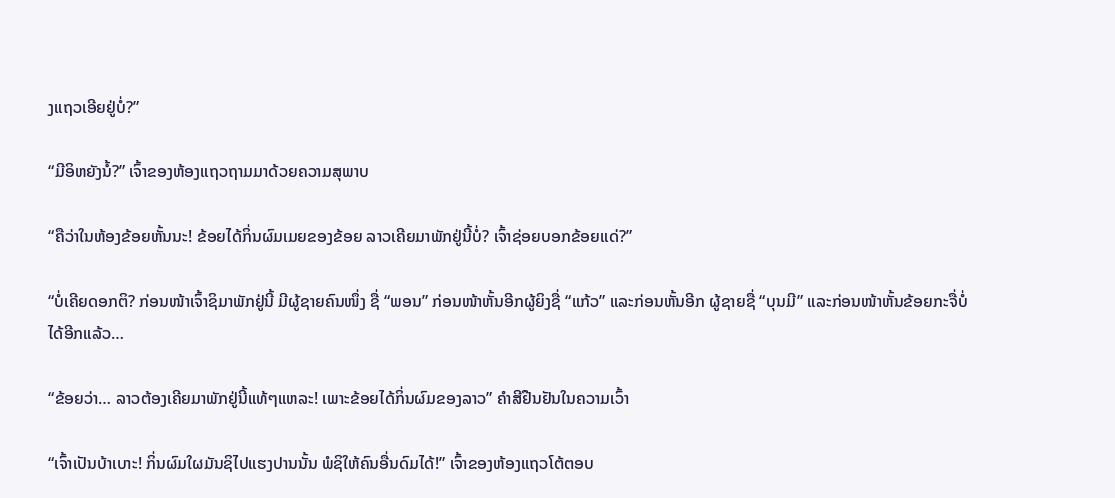ງແຖວເອີຍຢູ່ບໍ່?”

“ມີອິຫຍັງນໍ້?” ເຈົ້າຂອງຫ້ອງແຖວຖາມມາດ້ວຍຄວາມສຸພາບ

“ຄືວ່າໃນຫ້ອງຂ້ອຍຫັ້ນນະ! ຂ້ອຍໄດ້ກິ່ນຜົມເມຍຂອງຂ້ອຍ ລາວເຄີຍມາພັກຢູ່ນີ້ບໍ່? ເຈົ້າຊ່ອຍບອກຂ້ອຍແດ່?”

“ບໍ່ເຄີຍດອກຕິ? ກ່ອນໜ້າເຈົ້າຊິມາພັກຢູ່ນີ້ ມີຜູ້ຊາຍຄົນໜຶ່ງ ຊື່ “ພອນ” ກ່ອນໜ້າຫັ້ນອີກຜູ້ຍິງຊື່ “ແກ້ວ” ແລະກ່ອນຫັ້ນອີກ ຜູ້ຊາຍຊື່ “ບຸນມີ” ແລະກ່ອນໜ້າຫັ້ນຂ້ອຍກະຈື່ບໍ່ໄດ້ອີກແລ້ວ…

“ຂ້ອຍວ່າ… ລາວຕ້ອງເຄີຍມາພັກຢູ່ນີ້ແທ້ໆແຫລະ! ເພາະຂ້ອຍໄດ້ກິ່ນຜົມຂອງລາວ” ຄຳສີຢືນຢັນໃນຄວາມເວົ້າ

“ເຈົ້າເປັນບ້າເບາະ! ກິ່ນຜົມໃຜມັນຊິໄປແຮງປານນັ້ນ ພໍຊິໃຫ້ຄົນອື່ນດົມໄດ້!” ເຈົ້າຂອງຫ້ອງແຖວໂຕ້ຕອບ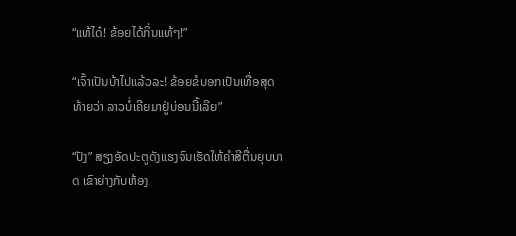“ແທ້ໄດ໋! ຂ້ອຍໄດ້ກິ່ນແທ້ໆ!”

“ເຈົ້າເປັນບ້າໄປແລ້ວລະ! ຂ້ອຍຂໍບອກເປັນເທື່ອສຸດທ້າຍວ່າ ລາວບໍ່ເຄີຍມາຢູ່ບ່ອນນີ້ເລີຍ”

“ປັງ” ສຽງອັດປະຕູດັງແຮງຈົນເຮັດໃຫ້ຄໍາສີຕື່ນຍຸບບາດ ເຂົາຍ່າງກັບຫ້ອງ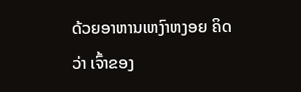ດ້ວຍອາຫານເຫງົາຫງອຍ ຄິດວ່າ ເຈົ້າຂອງ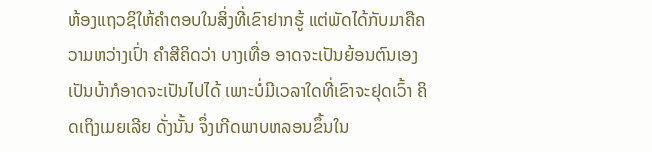ຫ້ອງແຖວຊິໃຫ້ຄຳຕອບໃນສິ່ງທີ່ເຂົາຢາກຮູ້ ແຕ່ພັດໄດ້ກັບມາຄືຄວາມຫວ່າງເປົ່າ ຄຳສີຄິດວ່າ ບາງເທື່ອ ອາດຈະເປັນຍ້ອນຕົນເອງເປັນບ້າກໍອາດຈະເປັນໄປໄດ້ ເພາະບໍ່ມີເວລາໃດທີ່ເຂົາຈະຢຸດເວົ້າ ຄິດເຖິງເມຍເລີຍ ດັ່ງນັ້ນ ຈຶ່ງເກີດພາບຫລອນຂຶ້ນໃນ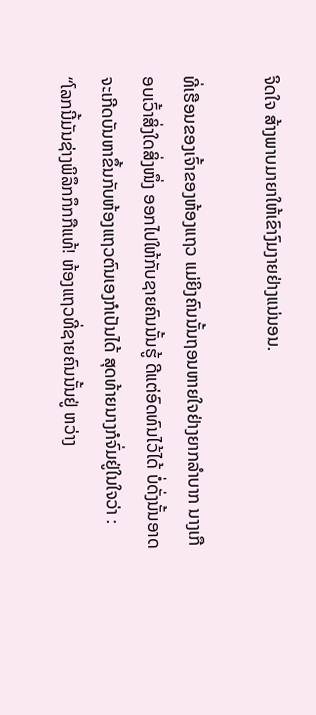ຈິດໃຈ ສ້າງພາບມາຍາໃຫ້ເຂົາງົມງາຍຢ່າງແນ່ນອນ.

ທີ່ເຮືອນຂອງເຈົ້າຂອງຫ້ອງແຖວ ແມ່ຍິງຄົນນັ້ນຖອນຫາຍໃຈຢ່າງຍາກລຳບາກ ນາງເກືອບເວົ້າສິ່ງໃດສິ່ງໜຶ່ງ ອອກໄປໃຫ້ກັບຊາຍຄົນນັ້ນຮູ້ ດີແຕ່ອົດທົນໄວ້ໄດ້ ບໍ່ດັ່ງນັ້ນອາດຈະເກີດບັນຫາຂຶ້ນກັບຫ້ອງແຖວຕົນເອງກໍເປັນໄດ້ ສຸດທ້າຍນາງກໍຈົ່ມຢູ່ໃນໃຈວ່າ : “ໂລກນີ້ມັນຊ່າງພິລຶກກຶກກືແທ້! ຫ້ອງແຖວທີ່ຊາຍຄົນນັ້ນຢູ່ ຫວ່າງ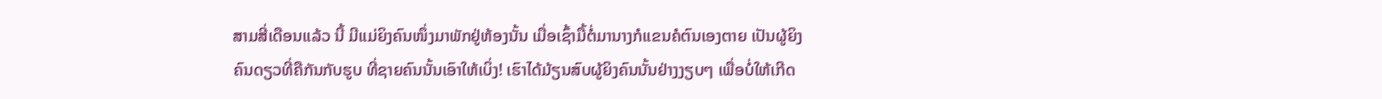ສາມສີ່ເດືອນແລ້ວ ນີ້ ມີແມ່ຍິງຄົນໜຶ່ງມາພັກຢູ່ຫ້ອງນັ້ນ ເມື່ອເຊົ້າມື້ຕໍ່ມານາງກໍແຂນຄໍຕົນເອງຕາຍ ເປັນຜູ້ຍິງຄົນດຽວທີ່ຄືກັນກັບຮູບ ທີ່ຊາຍຄົນນັ້ນເອົາໃຫ້ເບິ່ງ! ເຮົາໄດ້ມ້ຽນສົບຜູ້ຍິງຄົນນັ້ນຢ່າງງຽບໆ ເພື່ອບໍ່ໃຫ້ເກີດ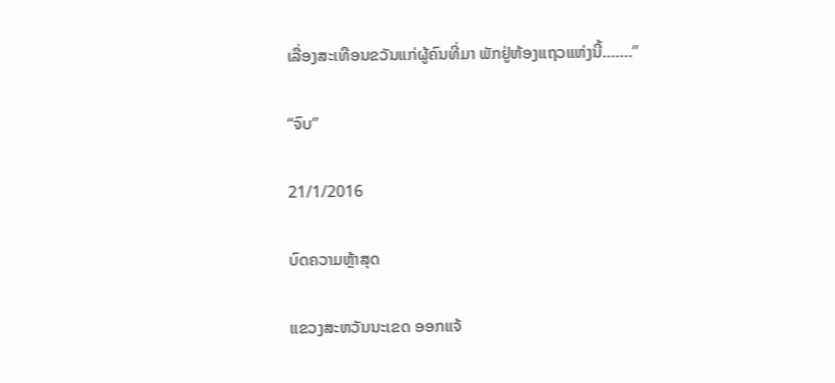ເລື່ອງສະເທືອນຂວັນແກ່ຜູ້ຄົນທີ່ມາ ພັກຢູ່ຫ້ອງແຖວແຫ່ງນີ້…….”

“ຈົບ”

21/1/2016

ບົດຄວາມຫຼ້າສຸດ

ແຂວງສະຫວັນນະເຂດ ອອກແຈ້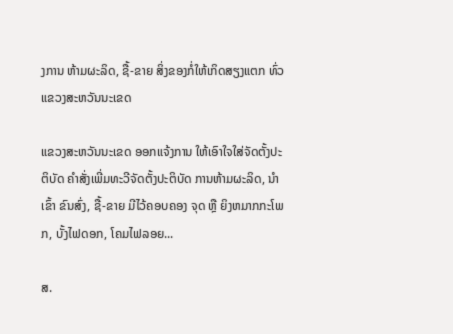ງການ ຫ້າມຜະລິດ, ຊື້-ຂາຍ ສິ່ງຂອງກໍ່ໃຫ້ເກິດສຽງແຕກ ທົ່ວແຂວງສະຫວັນນະເຂດ

ແຂວງສະຫວັນນະເຂດ ອອກແຈ້ງການ ໃຫ້ເອົາໃຈໃສ່ຈັດຕັ້ງປະຕິບັດ ຄໍາສັ່ງເພີ່ມທະວີຈັດຕັ້ງປະຕິບັດ ການຫ້າມຜະລິດ, ນໍາເຂົ້າ ຂົນສົ່ງ, ຊື້-ຂາຍ ມີໄວ້ຄອບຄອງ ຈຸດ ຫຼື ຍິງຫມາກກະໂພກ, ບັ້ງໄຟດອກ, ໂຄມໄຟລອຍ...

ສ.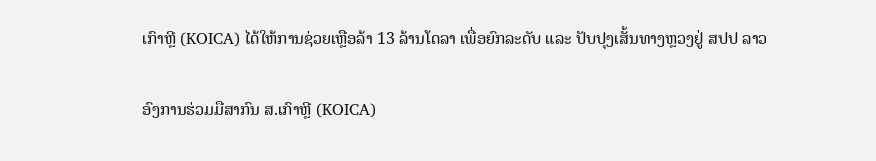ເກົາຫຼີ (KOICA) ໄດ້ໃຫ້ການຊ່ວຍເຫຼືອລ້າ 13 ລ້ານໂດລາ ເພື່ອຍົກລະດັບ ແລະ ປັບປຸງເສັ້ນທາງຫຼວງຢູ່ ສປປ ລາວ

ອົງການຮ່ວມມືສາກົນ ສ.ເກົາຫຼີ (KOICA)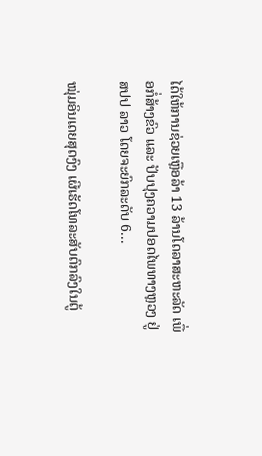ໄດ້ໃຫ້ການຊ່ວຍເຫຼືອລ້າ 13 ລ້ານໂດລາສະຫະລັດ ເພື່ອກໍ່ສ້າງຂົວ ແລະ ປັບປຸງຄວາມປອດໄພທາງຫຼວງ ຢູ່ ສປປ ລາວ ໂດຍຈະຍົກລະດັບ 6...

ໝຸ່ມອິນເດຍສຸດງົງ ເຜີເຮັດໂທລະສັບຕົກລົງໃນຕູ້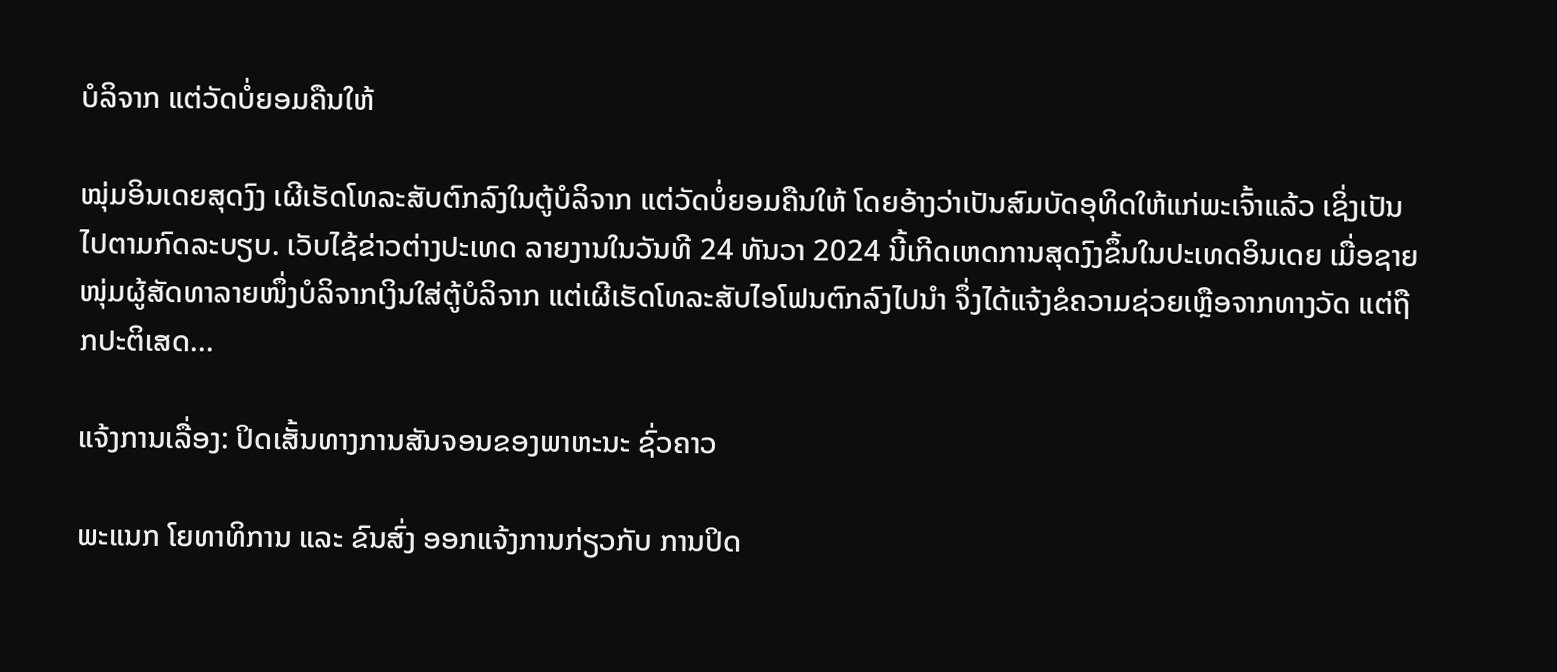ບໍລິຈາກ ແຕ່ວັດບໍ່ຍອມຄືນໃຫ້

ໝຸ່ມອິນເດຍສຸດງົງ ເຜີເຮັດໂທລະສັບຕົກລົງໃນຕູ້ບໍລິຈາກ ແຕ່ວັດບໍ່ຍອມຄືນໃຫ້ ໂດຍອ້າງວ່າເປັນສົມບັດອຸທິດໃຫ້ແກ່ພະເຈົ້າແລ້ວ ເຊິ່ງເປັນໄປຕາມກົດລະບຽບ. ເວັບໄຊ້ຂ່າວຕ່າງປະເທດ ລາຍງານໃນວັນທີ 24 ທັນວາ 2024 ນີ້ເກີດເຫດການສຸດງົງຂຶ້ນໃນປະເທດອິນເດຍ ເມື່ອຊາຍໜຸ່ມຜູ້ສັດທາລາຍໜຶ່ງບໍລິຈາກເງິນໃສ່ຕູ້ບໍລິຈາກ ແຕ່ເຜີເຮັດໂທລະສັບໄອໂຟນຕົກລົງໄປນຳ ຈຶ່ງໄດ້ແຈ້ງຂໍຄວາມຊ່ວຍເຫຼືອຈາກທາງວັດ ແຕ່ຖືກປະຕິເສດ...

ແຈ້ງການເລື່ອງ: ປິດເສັ້ນທາງການສັນຈອນຂອງພາຫະນະ ຊົ່ວຄາວ

ພະແນກ ໂຍທາທິການ ແລະ ຂົນສົ່ງ ອອກແຈ້ງການກ່ຽວກັບ ການປິດ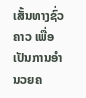ເສັ້ນທາງຊົ່ວຄາວ ເພື່ອເປັນການອໍານວຍຄ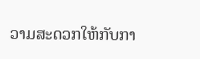ວາມສະດວກໃຫ້ກັບກາ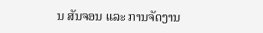ນ ສັນຈອນ ແລະ ການຈັດງານ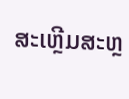ສະເຫຼີມສະຫຼ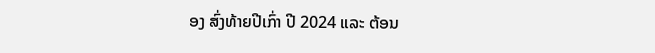ອງ ສົ່ງທ້າຍປີເກົ່າ ປີ 2024 ແລະ ຕ້ອນ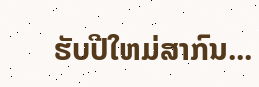ຮັບປີໃຫມ່ສາກົນ...